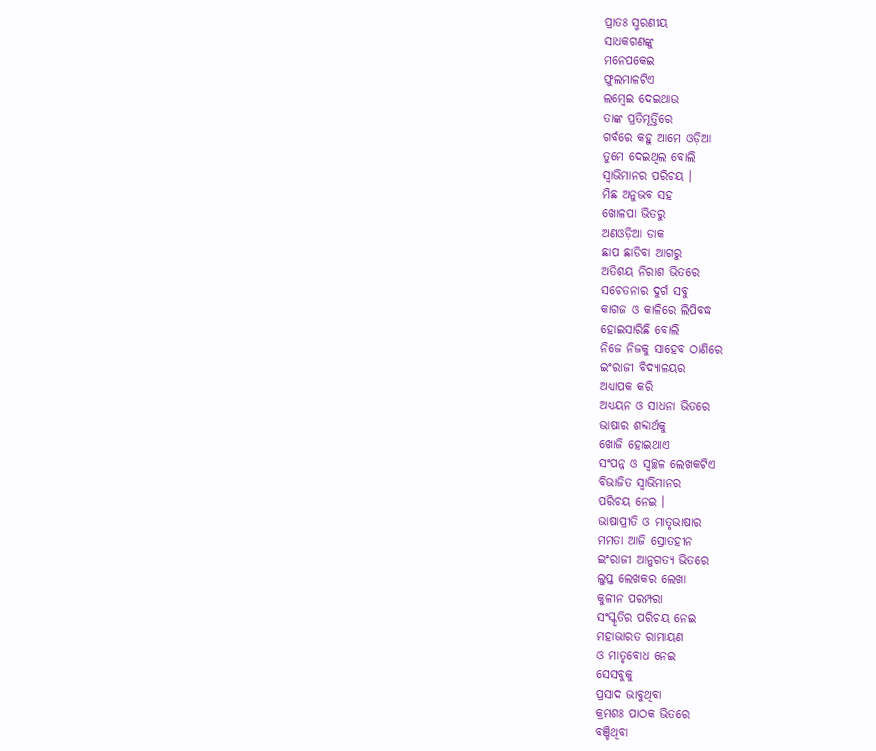ପ୍ରାତଃ ସ୍ମରଣୀୟ
ସାଧକଗଣଙ୍କୁ
ମନେପକେଇ
ଫୁଲମାଳଟିଏ
ଲମ୍ବେଇ ଦେଇଥାଉ
ତାଙ୍କ ପ୍ରତିମୂର୍ତ୍ତିରେ
ଗର୍ବରେ କହୁ ଆମେ ଓଡ଼ିଆ
ତୁମେ ଦେଇଥିଲ ବୋଲି
ସ୍ୱାଭିମାନର ପରିଚୟ ।
ମିଛ ଅନୁଭବ ସହ
ଖୋଳପା ଭିତରୁ
ଅଣଓଡ଼ିଆ ଡାକ
ଛାପ ଛାଡିବା ଆଗରୁ
ଅତିଶୟ ନିରାଶ ଭିତରେ
ସଚେତନାର ଦୁର୍ଗ ସବୁ
କାଗଜ ଓ କାଳିରେ ଲିପିବଦ୍ଧ
ହୋଇସାରିଛି ବୋଲି
ନିଜେ ନିଜକୁ ସାହେବ ଠାଣିରେ
ଇଂରାଜୀ ବିଦ୍ୟାଳୟର
ଅଧ୍ୟାପକ କରି
ଅଧ୍ୟୟନ ଓ ସାଧନା ଭିତରେ
ଭାଷାର ଶବ୍ଦାର୍ଥକୁ
ଖୋଜି ହୋଇଥାଏ
ସଂପନ୍ନ ଓ ସ୍ୱଚ୍ଛଳ ଲେଖକଟିଏ
ବିଭାଜିତ ସ୍ୱାଭିମାନର
ପରିଚୟ ନେଇ ।
ଭାଷାପ୍ରୀତି ଓ ମାତୃଭାଷାର
ମମତା ଆଜି ସ୍ରୋତହୀନ
ଇଂରାଜୀ ଆନୁଗତ୍ୟ ଭିତରେ
ଲୁପ୍ତ ଲେଖକର ଲେଖା
କୁଳୀନ ପରମ୍ପରା
ସଂସ୍କୃତିର ପରିଚୟ ନେଇ
ମହାଭାରତ ରାମାୟଣ
ଓ ମାତୃବୋଧ ନେଇ
ସେସବୁକୁ
ପ୍ରସାଦ ଭାବୁଥିବା
କ୍ରମଶଃ ପାଠକ ଭିତରେ
ବଞ୍ଚିଥିବା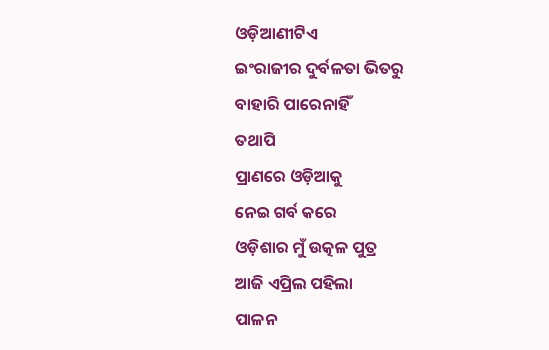ଓଡ଼ିଆଣୀଟିଏ
ଇଂରାଜୀର ଦୁର୍ବଳତା ଭିତରୁ
ବାହାରି ପାରେନାହିଁ
ତଥାପି
ପ୍ରାଣରେ ଓଡ଼ିଆକୁ
ନେଇ ଗର୍ବ କରେ
ଓଡ଼ିଶାର ମୁଁ ଉତ୍କଳ ପୁତ୍ର
ଆଜି ଏପ୍ରିଲ ପହିଲା
ପାଳନ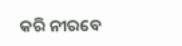କରି ନୀରବେ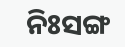ନିଃସଙ୍ଗ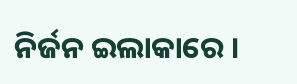ନିର୍ଜନ ଇଲାକାରେ ।